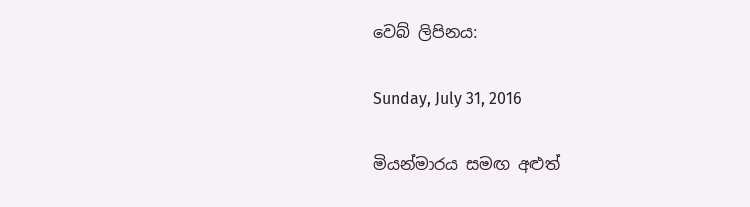වෙබ් ලිපිනය:

Sunday, July 31, 2016

මියන්මාරය සමඟ අළුත්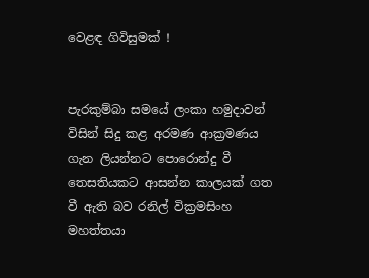වෙළඳ ගිවිසුමක් !


පැරකුම්බා සමයේ ලංකා හමුදාවන් විසින් සිදු කළ අරමණ ආක්‍රමණය ගැන ලියන්නට පොරොන්දු වී තෙසතියකට ආසන්න කාලයක් ගත වී ඇති බව රනිල් වික්‍රමසිංහ මහත්තයා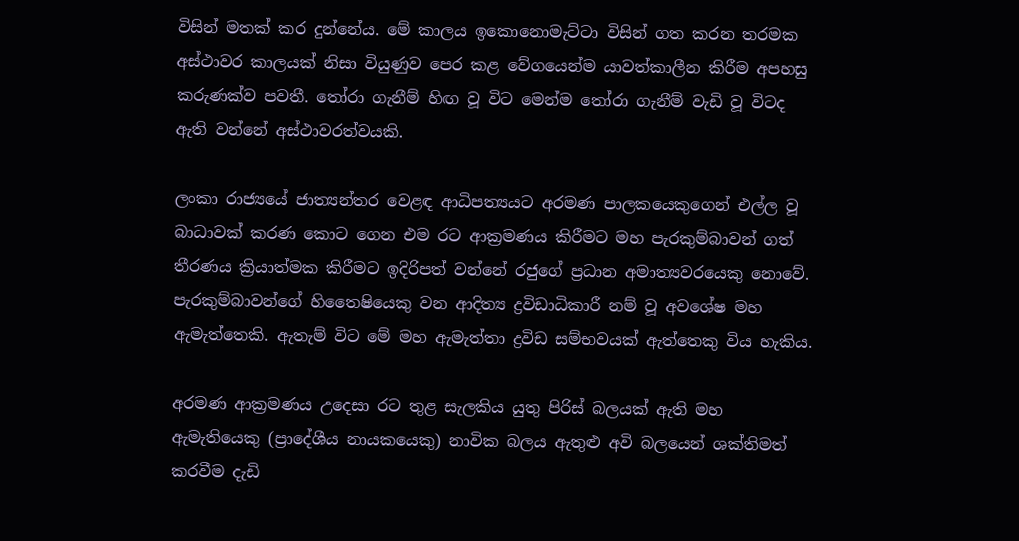විසින් මතක් කර දුන්නේය. මේ කාලය ඉකොනොමැට්ටා විසින් ගත කරන තරමක අස්ථාවර කාලයක් නිසා වියුණුව පෙර කළ වේගයෙන්ම යාවත්කාලීන කිරීම අපහසු කරුණක්ව පවතී. තෝරා ගැනීම් හිඟ වූ විට මෙන්ම තෝරා ගැනීම් වැඩි වූ විටද ඇති වන්නේ අස්ථාවරත්වයකි.

ලංකා රාජ්‍යයේ ජාත්‍යන්තර වෙළඳ ආධිපත්‍යයට අරමණ පාලකයෙකුගෙන් එල්ල වූ බාධාවක් කරණ කොට ගෙන එම රට ආක්‍රමණය කිරීමට මහ පැරකුම්බාවන් ගත් තීරණය ක්‍රියාත්මක කිරීමට ඉදිරිපත් වන්නේ රජුගේ ප්‍රධාන අමාත්‍යවරයෙකු නොවේ. පැරකුම්බාවන්ගේ හිතෛෂියෙකු වන ආදිත්‍ය ද්‍රවිඩාධිකාරී නම් වූ අවශේෂ මහ ඇමැත්තෙකි. ඇතැම් විට මේ මහ ඇමැත්තා ද්‍රවිඩ සම්භවයක් ඇත්තෙකු විය හැකිය.

අරමණ ආක්‍රමණය උදෙසා රට තුළ සැලකිය යුතු පිරිස් බලයක් ඇති මහ ඇමැතියෙකු (ප්‍රාදේශීය නායකයෙකු) නාවික බලය ඇතුළු අවි බලයෙන් ශක්තිමත් කරවීම දැඩි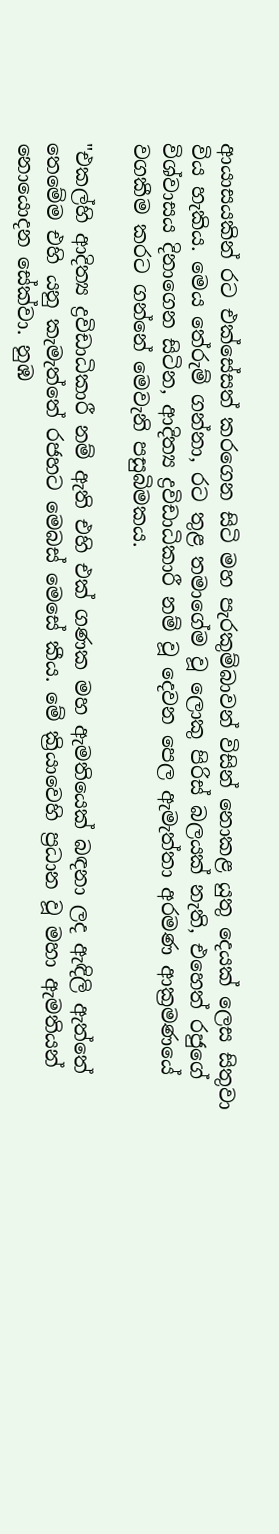ආයාසයකින් රට එක්සේසත් කරගෙන සිටි මහ පැරකුම්බාවන් විසින් නොකළ යුතු දෙයක් ලෙස සිතුවා විය හැකිය. මෙය තේරුම් ගන්නා, රට තුළ තමාගේම වූ ලොකු පිරිස් බලයක් නැති, එහෙත් රජුගේ  විශ්වාසය දිනාගෙන සිටින, ආදිත්‍ය ද්‍රවිඩාධිකාරී නම් වූ දෙවන පෙල ඇමැත්තා අරමණ ආක්‍රමණයේ වගකීම කරට ගන්නේ මෙවැනි පසුබිමකය.

"එකල්හි ආදිත්‍ය ද්‍රවිඩාධිකාරී නම් ඇති එහි එක් ගණක මහ ඇමතියෙක් බඳනා ලද ඇඳිලි ඇත්තේ තෙමේම එහි යනු කැමැත්තේ රජහට මෙබස් මෙසේ කීය. මේ ක්‍රියාවෙහි ප්‍රධාන වූ මහා ඇමතියන් නොයොදන සේක්වා. නුඹ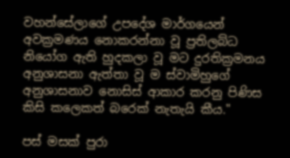වහන්සේලාගේ උපදේශ මාර්ගයෙන් අවක්‍රමණය නොකරන්නා වූ ප්‍රතිලබ්ධ නියෝග ඇති හුදකලා වූ මට දුරතික්‍රමනය අනුශාසනා ඇත්තා වූ ම ස්වාමිහුගේ අනුශාසනාව නොසිස් ආකාර කරනු පිණිස කිසි කලෙකත් බරෙක් නැතැයි කීය."

පස් මසක් පුරා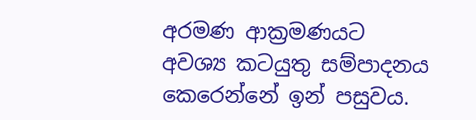අරමණ ආක්‍රමණයට අවශ්‍ය කටයුතු සම්පාදනය කෙරෙන්නේ ඉන් පසුවය.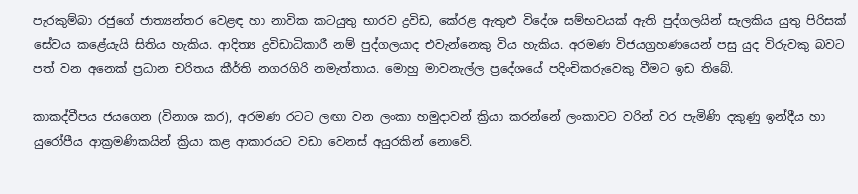පැරකුම්බා රජුගේ ජාත්‍යන්තර වෙළඳ හා නාවික කටයුතු භාරව ද්‍රවිඩ, කේරළ ඇතුළු විදේශ සම්භවයක් ඇති පුද්ගලයින් සැලකිය යුතු පිරිසක් සේවය කළේයැයි සිතිය හැකිය. ආදිත්‍ය ද්‍රවිඩාධිකාරී නම් පුද්ගලයාද එවැන්නෙකු විය හැකිය. අරමණ විජයග්‍රහණයෙන් පසු යුද විරුවකු බවට පත් වන අනෙක් ප්‍රධාන චරිතය කීර්ති නගරගිරි නමැත්තාය. මොහු මාවනැල්ල ප්‍රදේශයේ පදිංචිකරුවෙකු වීමට ඉඩ තිබේ.

කාකද්වීපය ජයගෙන (විනාශ කර), අරමණ රටට ලඟා වන ලංකා හමුදාවන් ක්‍රියා කරන්නේ ලංකාවට වරින් වර පැමිණි දකුණු ඉන්දීය හා යුරෝපීය ආක්‍රමණිකයින් ක්‍රියා කළ ආකාරයට වඩා වෙනස් අයුරකින් නොවේ.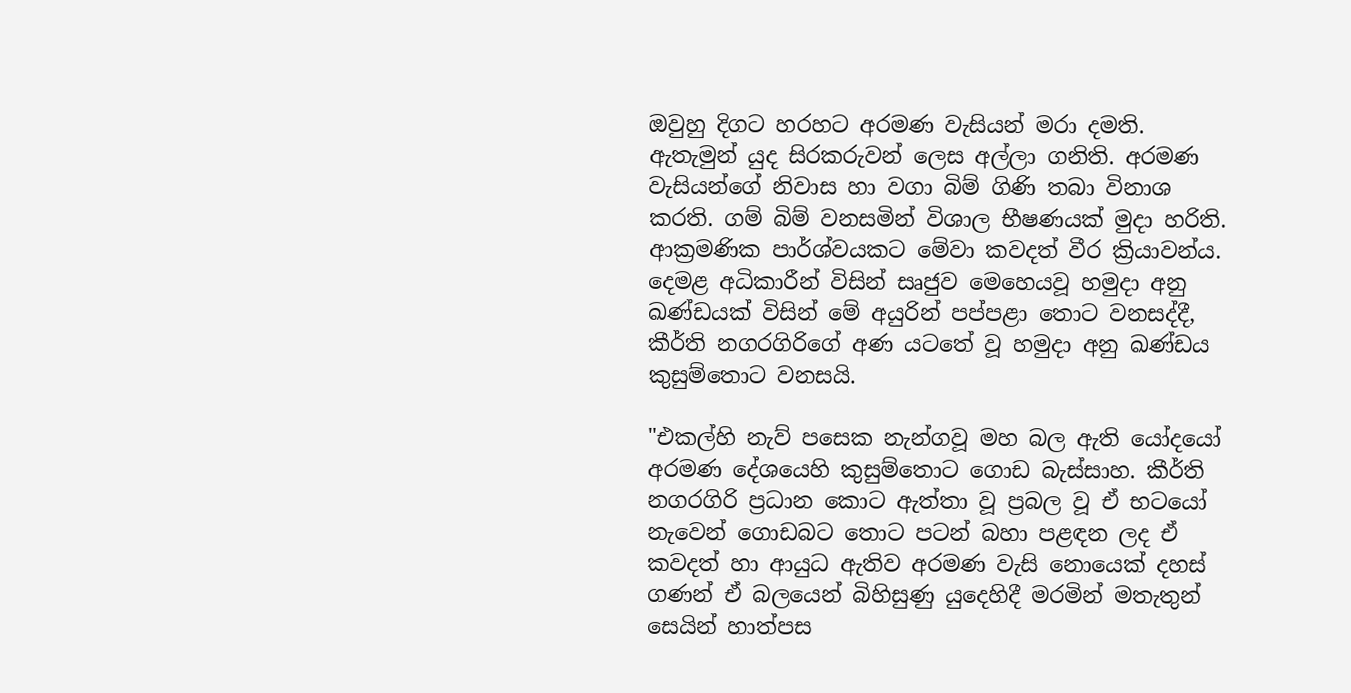ඔවුහු දිගට හරහට අරමණ වැසියන් මරා දමති. ඇතැමුන් යුද සිරකරුවන් ලෙස අල්ලා ගනිති. අරමණ වැසියන්ගේ නිවාස හා වගා බිම් ගිණි තබා විනාශ කරති. ගම් බිම් වනසමින් විශාල භීෂණයක් මුදා හරිති. ආක්‍රමණික පාර්ශ්වයකට මේවා කවදත් වීර ක්‍රියාවන්ය. දෙමළ අධිකාරීන් විසින් සෘජුව මෙහෙයවූ හමුදා අනු ඛණ්ඩයක් විසින් මේ අයුරින් පප්පළා තොට වනසද්දී, කීර්ති නගරගිරිගේ අණ යටතේ වූ හමුදා අනු ඛණ්ඩය කුසුම්තොට වනසයි.

"එකල්හි නැව් පසෙක නැන්ගවූ මහ බල ඇති යෝදයෝ අරමණ දේශයෙහි කුසුම්තොට ගොඩ බැස්සාහ. කීර්ති නගරගිරි ප්‍රධාන කොට ඇත්තා වූ ප්‍රබල වූ ඒ භටයෝ නැවෙන් ගොඩබට තොට පටන් බහා පළඳන ලද ඒ කවදත් හා ආයුධ ඇතිව අරමණ වැසි නොයෙක් දහස් ගණන් ඒ බලයෙන් බිහිසුණු යුදෙහිදී මරමින් මතැතුන් සෙයින් හාත්පස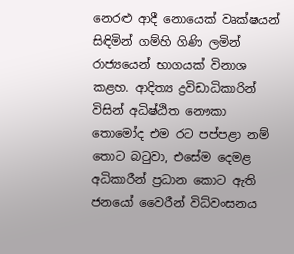නෙරළු ආදී නොයෙක් වෘක්ෂයන් සිඳිමින් ගම්හි ගිණි ලමින් රාජ්‍යයෙන් භාගයක් විනාශ කළහ. ආදිත්‍ය ද්‍රවිඩාධිකාරින් විසින් අධිෂ්ඨිත නෞකා තොමෝද එම රට පප්පළා නම් තොට බටුවා, එසේම දෙමළ අධිකාරීන් ප්‍රධාන කොට ඇති ජනයෝ වෛරීන් විධ්වංසනය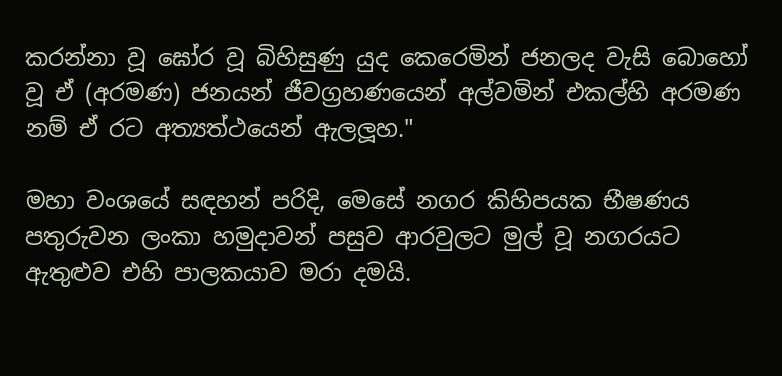කරන්නා වූ ඝෝර වූ බිහිසුණු යුද කෙරෙමින් ජනලද වැසි බොහෝ වූ ඒ (අරමණ) ජනයන් ජීවග්‍රහණයෙන් අල්වමින් එකල්හි අරමණ නම් ඒ රට අත්‍යත්ථයෙන් ඇලලූහ."

මහා වංශයේ සඳහන් පරිදි, මෙසේ නගර කිහිපයක භීෂණය පතුරුවන ලංකා හමුදාවන් පසුව ආරවුලට මුල් වූ නගරයට ඇතුළුව එහි පාලකයාව මරා දමයි.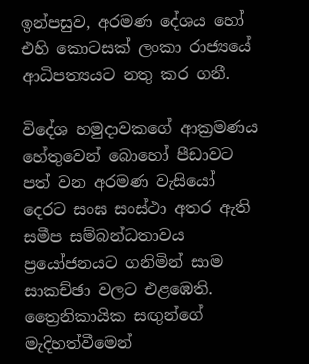ඉන්පසුව, අරමණ දේශය හෝ එහි කොටසක් ලංකා රාජ්‍යයේ ආධිපත්‍යයට නතු කර ගනී.

විදේශ හමුදාවකගේ ආක්‍රමණය හේතුවෙන් බොහෝ පීඩාවට පත් වන අරමණ වැසියෝ දෙරට සංඝ සංස්ථා අතර ඇති සමීප සම්බන්ධතාවය ප්‍රයෝජනයට ගනිමින් සාම සාකච්ඡා වලට එළඹෙති. ත්‍රෛනිකායික සඟුන්ගේ මැදිහත්වීමෙන්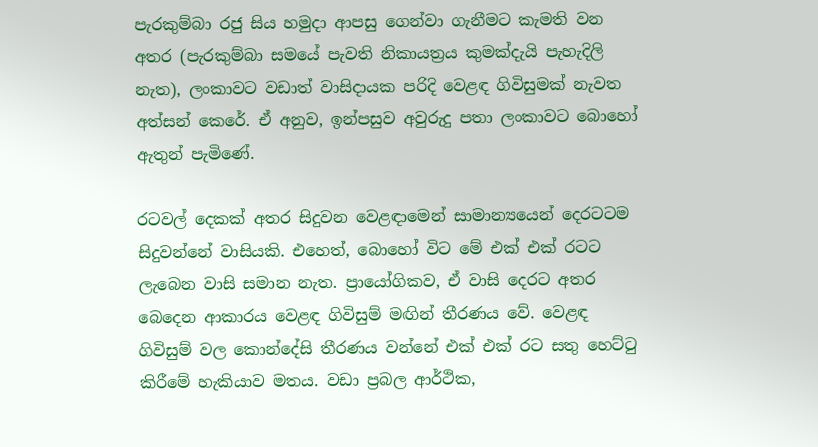පැරකුම්බා රජු සිය හමුදා ආපසු ගෙන්වා ගැනීමට කැමති වන අතර (පැරකුම්බා සමයේ පැවති නිකායත්‍රය කුමක්දැයි පැහැදිලි නැත), ලංකාවට වඩාත් වාසිදායක පරිදි වෙළඳ ගිවිසුමක් නැවත අත්සන් කෙරේ. ඒ අනුව, ඉන්පසුව අවුරුදු පතා ලංකාවට බොහෝ ඇතුන් පැමිණේ.

රටවල් දෙකක් අතර සිදුවන වෙළඳාමෙන් සාමාන්‍යයෙන් දෙරටටම සිදුවන්නේ වාසියකි. එහෙත්, බොහෝ විට මේ එක් එක් රටට ලැබෙන වාසි සමාන නැත. ප්‍රායෝගිකව, ඒ වාසි දෙරට අතර බෙදෙන ආකාරය වෙළඳ ගිවිසුම් මඟින් තීරණය වේ. වෙළඳ ගිවිසුම් වල කොන්දේසි තීරණය වන්නේ එක් එක් රට සතු හෙට්ටු කිරීමේ හැකියාව මතය. වඩා ප්‍රබල ආර්ථික,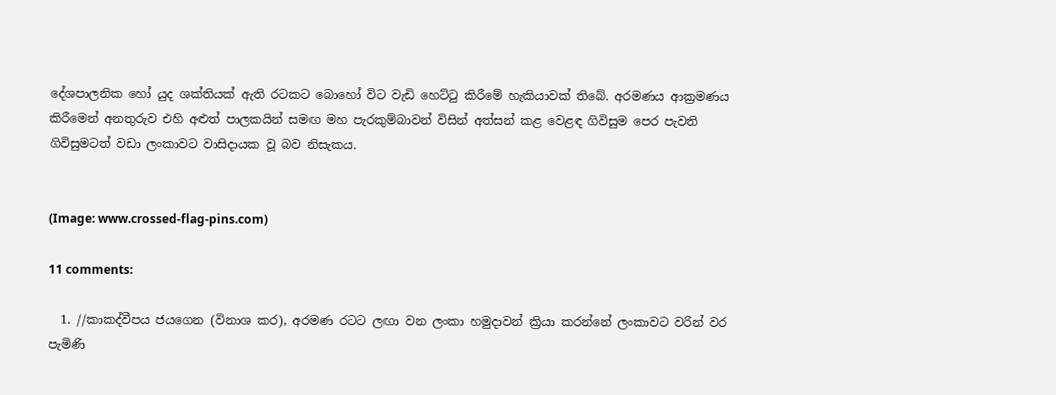දේශපාලනික හෝ යුද ශක්තියක් ඇති රටකට බොහෝ විට වැඩි හෙට්ටු කිරීමේ හැකියාවක් තිබේ. අරමණය ආක්‍රමණය කිරීමෙන් අනතුරුව එහි අළුත් පාලකයින් සමඟ මහ පැරකුම්බාවන් විසින් අත්සන් කළ වෙළඳ ගිවිසුම පෙර පැවති ගිවිසුමටත් වඩා ලංකාවට වාසිදායක වූ බව නිසැකය.


(Image: www.crossed-flag-pins.com)

11 comments:

  1. //කාකද්වීපය ජයගෙන (විනාශ කර), අරමණ රටට ලඟා වන ලංකා හමුදාවන් ක්‍රියා කරන්නේ ලංකාවට වරින් වර පැමිණි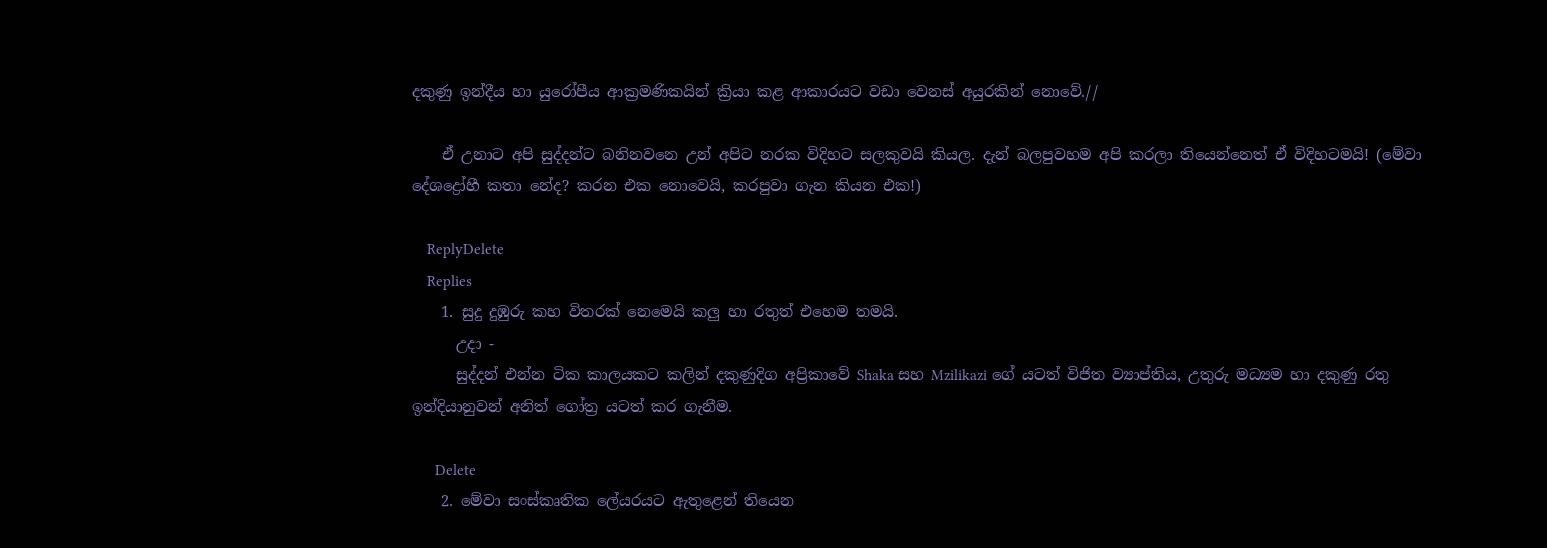දකුණු ඉන්දීය හා යුරෝපීය ආක්‍රමණිකයින් ක්‍රියා කළ ආකාරයට වඩා වෙනස් අයුරකින් නොවේ.//

    ඒ උනාට අපි සුද්දන්ට බනිනවනෙ උන් අපිට නරක විදිහට සලකුවයි කියල. දැන් බලපුවහම අපි කරලා තියෙන්නෙත් ඒ විදිහටමයි! (මේවා දේශද්‍රෝහී කතා නේද? කරන එක නොවෙයි, කරපුවා ගැන කියන එක!)

    ReplyDelete
    Replies
    1. සුදු දුඹුරු කහ විතරක් නෙමෙයි කලු හා රතුත් එහෙම තමයි.
      උදා -
      සුද්දන් එන්න ටික කාලයකට කලින් දකුණුදිග අප්‍රිකාවේ Shaka සහ Mzilikazi ගේ යටත් විජිත ව්‍යාප්තිය, උතුරු මධ්‍යම හා දකුණු රතු ඉන්දියානුවන් අනිත් ගෝත්‍ර යටත් කර ගැනීම.

      Delete
    2. මේවා සංස්කෘතික ලේයරයට ඇතුළෙන් තියෙන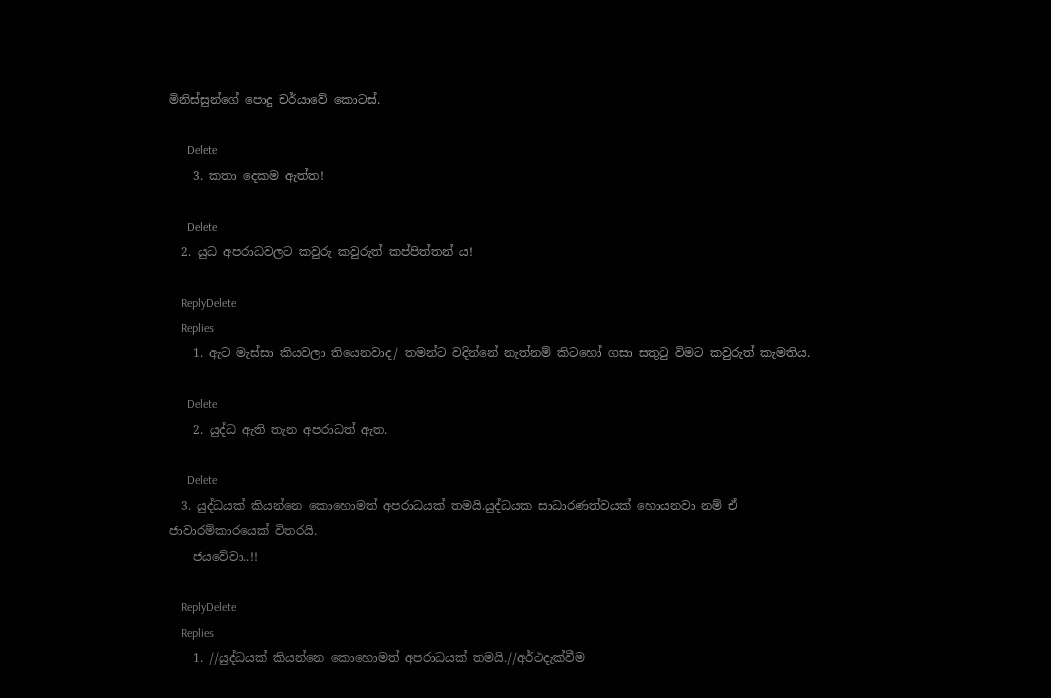මිනිස්සුන්ගේ පොදු චර්යාවේ කොටස්.

      Delete
    3. කතා දෙකම ඇත්ත!

      Delete
  2. යුධ අපරාධවලට කවුරු කවුරුත් කප්පිත්තන් ය!

    ReplyDelete
    Replies
    1. ඇට මැස්සා කියවලා තියෙනවාද/ තමන්ට වදින්නේ නැත්නම් කිටහෝ ගසා සතුටු විමට කවුරුත් කැමතිය.

      Delete
    2. යුද්ධ ඇති තැන අපරාධත් ඇත.

      Delete
  3. යුද්ධයක් කියන්නෙ කොහොමත් අපරාධයක් තමයි.යුද්ධයක සාධාරණත්වයක් හොයනවා නම් ඒ ජාවාරම්කාරයෙක් විතරයි.
    ජයවේවා..!!

    ReplyDelete
    Replies
    1. //යුද්ධයක් කියන්නෙ කොහොමත් අපරාධයක් තමයි.//අර්ථදැක්වීම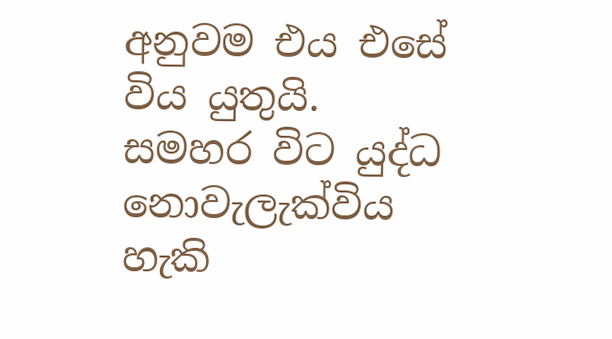අනුවම එය එසේ විය යුතුයි. සමහර විට යුද්ධ නොවැලැක්විය හැකි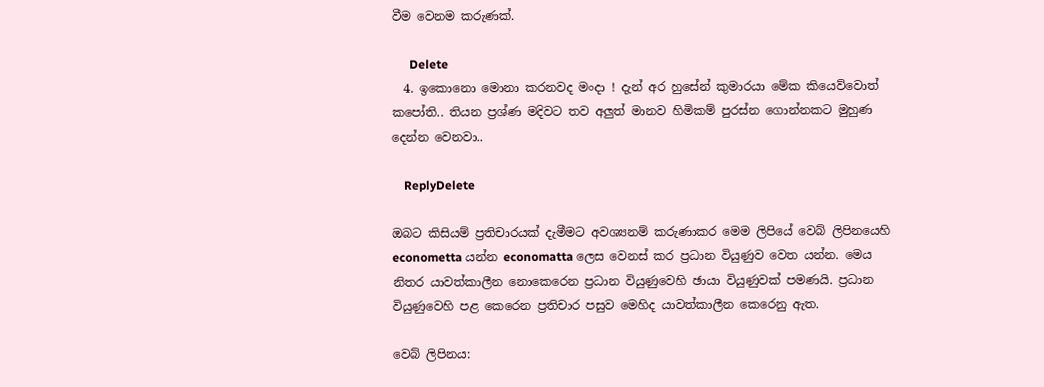වීම වෙනම කරුණක්.

      Delete
  4. ඉකොනො මොනා කරනවද මංදා ! දැන් අර හුසේන් කුමාරයා මේක කියෙව්වොත් කපෝති.. තියන ප්‍රශ්ණ මදිවට තව අලුත් මානව හිමිකම් පුරස්න ගොන්නකට මුහුණ දෙන්න වෙනවා..

    ReplyDelete

ඔබට කිසියම් ප්‍රතිචාරයක් දැමීමට අවශ්‍යනම් කරුණාකර මෙම ලිපියේ වෙබ් ලිපිනයෙහි econometta යන්න economatta ලෙස වෙනස් කර ප්‍රධාන වියුණුව වෙත යන්න. මෙය නිතර යාවත්කාලීන නොකෙරෙන ප්‍රධාන වියුණුවෙහි ඡායා වියුණුවක් පමණයි. ප්‍රධාන වියුණුවෙහි පළ කෙරෙන ප්‍රතිචාර පසුව මෙහිද යාවත්කාලීන කෙරෙනු ඇත.

වෙබ් ලිපිනය: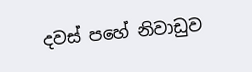දවස් පහේ නිවාඩුව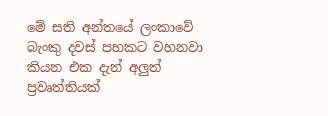මේ සති අන්තයේ ලංකාවේ බැංකු දවස් පහකට වහනවා කියන එක දැන් අලුත් ප්‍රවෘත්තියක්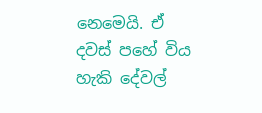නෙමෙයි. ඒ දවස් පහේ විය හැකි දේවල්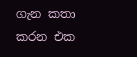ගැන කතා කරන එක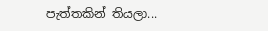පැත්තකින් තියලා...